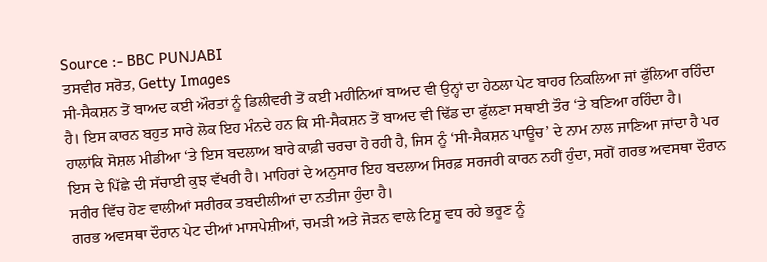Source :- BBC PUNJABI
ਤਸਵੀਰ ਸਰੋਤ, Getty Images
ਸੀ-ਸੈਕਸ਼ਨ ਤੋਂ ਬਾਅਦ ਕਈ ਔਰਤਾਂ ਨੂੰ ਡਿਲੀਵਰੀ ਤੋਂ ਕਈ ਮਹੀਨਿਆਂ ਬਾਅਦ ਵੀ ਉਨ੍ਹਾਂ ਦਾ ਹੇਠਲਾ ਪੇਟ ਬਾਹਰ ਨਿਕਲਿਆ ਜਾਂ ਫੁੱਲਿਆ ਰਹਿੰਦਾ ਹੈ। ਇਸ ਕਾਰਨ ਬਹੁਤ ਸਾਰੇ ਲੋਕ ਇਹ ਮੰਨਦੇ ਹਨ ਕਿ ਸੀ-ਸੈਕਸ਼ਨ ਤੋਂ ਬਾਅਦ ਵੀ ਢਿੱਡ ਦਾ ਫੁੱਲਣਾ ਸਥਾਈ ਤੌਰ ‘ਤੇ ਬਣਿਆ ਰਹਿੰਦਾ ਹੈ।
ਹਾਲਾਂਕਿ ਸੋਸ਼ਲ ਮੀਡੀਆ ‘ਤੇ ਇਸ ਬਦਲਾਅ ਬਾਰੇ ਕਾਫ਼ੀ ਚਰਚਾ ਹੋ ਰਹੀ ਹੈ, ਜਿਸ ਨੂੰ ‘ਸੀ-ਸੈਕਸ਼ਨ ਪਾਊਚ’ ਦੇ ਨਾਮ ਨਾਲ ਜਾਣਿਆ ਜਾਂਦਾ ਹੈ ਪਰ ਇਸ ਦੇ ਪਿੱਛੇ ਦੀ ਸੱਚਾਈ ਕੁਝ ਵੱਖਰੀ ਹੈ। ਮਾਹਿਰਾਂ ਦੇ ਅਨੁਸਾਰ ਇਹ ਬਦਲਾਅ ਸਿਰਫ਼ ਸਰਜਰੀ ਕਾਰਨ ਨਹੀਂ ਹੁੰਦਾ, ਸਗੋਂ ਗਰਭ ਅਵਸਥਾ ਦੌਰਾਨ ਸਰੀਰ ਵਿੱਚ ਹੋਣ ਵਾਲੀਆਂ ਸਰੀਰਕ ਤਬਦੀਲੀਆਂ ਦਾ ਨਤੀਜਾ ਹੁੰਦਾ ਹੈ।
ਗਰਭ ਅਵਸਥਾ ਦੌਰਾਨ ਪੇਟ ਦੀਆਂ ਮਾਸਪੇਸ਼ੀਆਂ, ਚਮੜੀ ਅਤੇ ਜੋੜਨ ਵਾਲੇ ਟਿਸ਼ੂ ਵਧ ਰਹੇ ਭਰੂਣ ਨੂੰ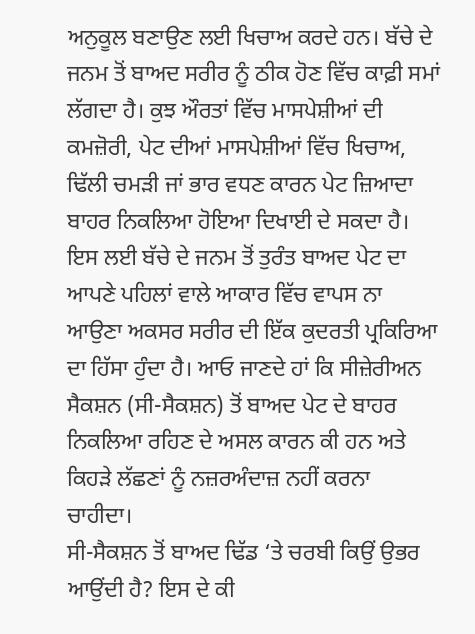ਅਨੁਕੂਲ ਬਣਾਉਣ ਲਈ ਖਿਚਾਅ ਕਰਦੇ ਹਨ। ਬੱਚੇ ਦੇ ਜਨਮ ਤੋਂ ਬਾਅਦ ਸਰੀਰ ਨੂੰ ਠੀਕ ਹੋਣ ਵਿੱਚ ਕਾਫ਼ੀ ਸਮਾਂ ਲੱਗਦਾ ਹੈ। ਕੁਝ ਔਰਤਾਂ ਵਿੱਚ ਮਾਸਪੇਸ਼ੀਆਂ ਦੀ ਕਮਜ਼ੋਰੀ, ਪੇਟ ਦੀਆਂ ਮਾਸਪੇਸ਼ੀਆਂ ਵਿੱਚ ਖਿਚਾਅ, ਢਿੱਲੀ ਚਮੜੀ ਜਾਂ ਭਾਰ ਵਧਣ ਕਾਰਨ ਪੇਟ ਜ਼ਿਆਦਾ ਬਾਹਰ ਨਿਕਲਿਆ ਹੋਇਆ ਦਿਖਾਈ ਦੇ ਸਕਦਾ ਹੈ।
ਇਸ ਲਈ ਬੱਚੇ ਦੇ ਜਨਮ ਤੋਂ ਤੁਰੰਤ ਬਾਅਦ ਪੇਟ ਦਾ ਆਪਣੇ ਪਹਿਲਾਂ ਵਾਲੇ ਆਕਾਰ ਵਿੱਚ ਵਾਪਸ ਨਾ ਆਉਣਾ ਅਕਸਰ ਸਰੀਰ ਦੀ ਇੱਕ ਕੁਦਰਤੀ ਪ੍ਰਕਿਰਿਆ ਦਾ ਹਿੱਸਾ ਹੁੰਦਾ ਹੈ। ਆਓ ਜਾਣਦੇ ਹਾਂ ਕਿ ਸੀਜ਼ੇਰੀਅਨ ਸੈਕਸ਼ਨ (ਸੀ-ਸੈਕਸ਼ਨ) ਤੋਂ ਬਾਅਦ ਪੇਟ ਦੇ ਬਾਹਰ ਨਿਕਲਿਆ ਰਹਿਣ ਦੇ ਅਸਲ ਕਾਰਨ ਕੀ ਹਨ ਅਤੇ ਕਿਹੜੇ ਲੱਛਣਾਂ ਨੂੰ ਨਜ਼ਰਅੰਦਾਜ਼ ਨਹੀਂ ਕਰਨਾ ਚਾਹੀਦਾ।
ਸੀ-ਸੈਕਸ਼ਨ ਤੋਂ ਬਾਅਦ ਢਿੱਡ ‘ਤੇ ਚਰਬੀ ਕਿਉਂ ਉਭਰ ਆਉਂਦੀ ਹੈ? ਇਸ ਦੇ ਕੀ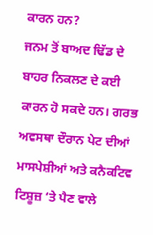ਕਾਰਨ ਹਨ?
ਜਨਮ ਤੋਂ ਬਾਅਦ ਢਿੱਡ ਦੇ ਬਾਹਰ ਨਿਕਲਣ ਦੇ ਕਈ ਕਾਰਨ ਹੋ ਸਕਦੇ ਹਨ। ਗਰਭ ਅਵਸਥਾ ਦੌਰਾਨ ਪੇਟ ਦੀਆਂ ਮਾਸਪੇਸ਼ੀਆਂ ਅਤੇ ਕਨੈਕਟਿਵ ਟਿਸ਼ੂਜ਼ ‘ਤੇ ਪੈਣ ਵਾਲੇ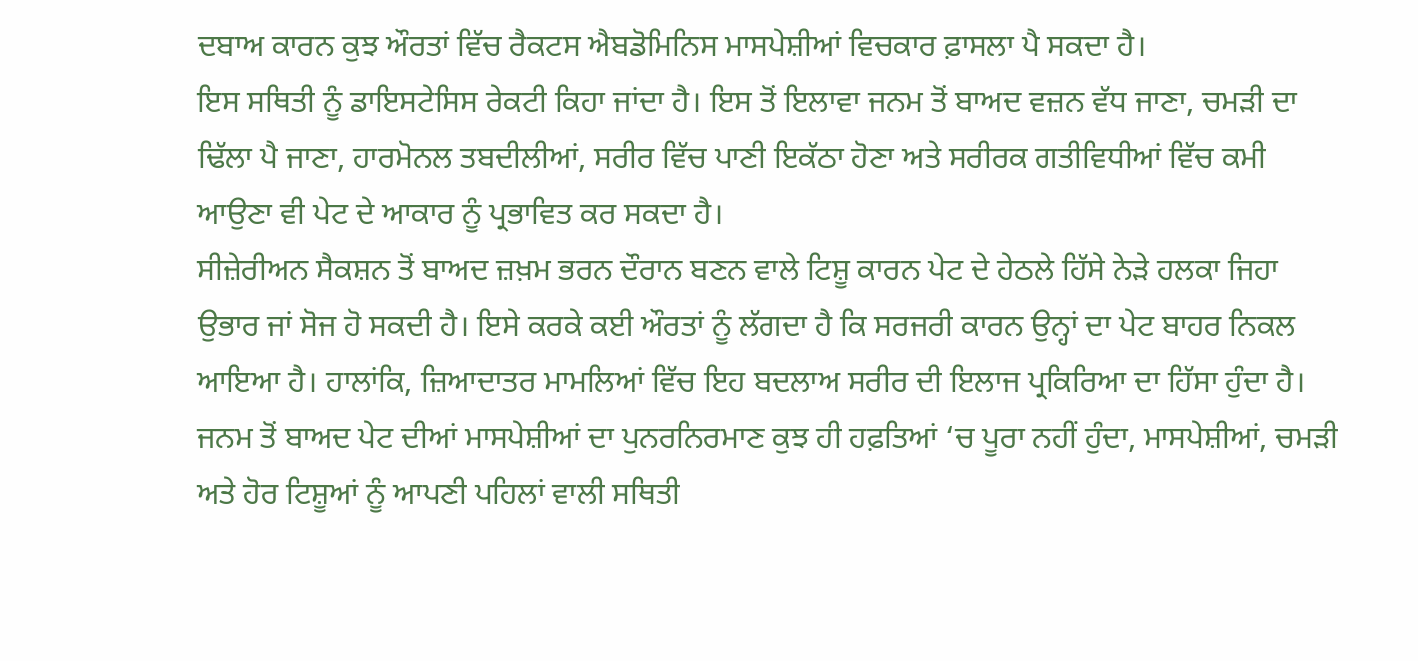ਦਬਾਅ ਕਾਰਨ ਕੁਝ ਔਰਤਾਂ ਵਿੱਚ ਰੈਕਟਸ ਐਬਡੋਮਿਨਿਸ ਮਾਸਪੇਸ਼ੀਆਂ ਵਿਚਕਾਰ ਫ਼ਾਸਲਾ ਪੈ ਸਕਦਾ ਹੈ।
ਇਸ ਸਥਿਤੀ ਨੂੰ ਡਾਇਸਟੇਸਿਸ ਰੇਕਟੀ ਕਿਹਾ ਜਾਂਦਾ ਹੈ। ਇਸ ਤੋਂ ਇਲਾਵਾ ਜਨਮ ਤੋਂ ਬਾਅਦ ਵਜ਼ਨ ਵੱਧ ਜਾਣਾ, ਚਮੜੀ ਦਾ ਢਿੱਲਾ ਪੈ ਜਾਣਾ, ਹਾਰਮੋਨਲ ਤਬਦੀਲੀਆਂ, ਸਰੀਰ ਵਿੱਚ ਪਾਣੀ ਇਕੱਠਾ ਹੋਣਾ ਅਤੇ ਸਰੀਰਕ ਗਤੀਵਿਧੀਆਂ ਵਿੱਚ ਕਮੀ ਆਉਣਾ ਵੀ ਪੇਟ ਦੇ ਆਕਾਰ ਨੂੰ ਪ੍ਰਭਾਵਿਤ ਕਰ ਸਕਦਾ ਹੈ।
ਸੀਜ਼ੇਰੀਅਨ ਸੈਕਸ਼ਨ ਤੋਂ ਬਾਅਦ ਜ਼ਖ਼ਮ ਭਰਨ ਦੌਰਾਨ ਬਣਨ ਵਾਲੇ ਟਿਸ਼ੂ ਕਾਰਨ ਪੇਟ ਦੇ ਹੇਠਲੇ ਹਿੱਸੇ ਨੇੜੇ ਹਲਕਾ ਜਿਹਾ ਉਭਾਰ ਜਾਂ ਸੋਜ ਹੋ ਸਕਦੀ ਹੈ। ਇਸੇ ਕਰਕੇ ਕਈ ਔਰਤਾਂ ਨੂੰ ਲੱਗਦਾ ਹੈ ਕਿ ਸਰਜਰੀ ਕਾਰਨ ਉਨ੍ਹਾਂ ਦਾ ਪੇਟ ਬਾਹਰ ਨਿਕਲ ਆਇਆ ਹੈ। ਹਾਲਾਂਕਿ, ਜ਼ਿਆਦਾਤਰ ਮਾਮਲਿਆਂ ਵਿੱਚ ਇਹ ਬਦਲਾਅ ਸਰੀਰ ਦੀ ਇਲਾਜ ਪ੍ਰਕਿਰਿਆ ਦਾ ਹਿੱਸਾ ਹੁੰਦਾ ਹੈ।
ਜਨਮ ਤੋਂ ਬਾਅਦ ਪੇਟ ਦੀਆਂ ਮਾਸਪੇਸ਼ੀਆਂ ਦਾ ਪੁਨਰਨਿਰਮਾਣ ਕੁਝ ਹੀ ਹਫ਼ਤਿਆਂ ‘ਚ ਪੂਰਾ ਨਹੀਂ ਹੁੰਦਾ, ਮਾਸਪੇਸ਼ੀਆਂ, ਚਮੜੀ ਅਤੇ ਹੋਰ ਟਿਸ਼ੂਆਂ ਨੂੰ ਆਪਣੀ ਪਹਿਲਾਂ ਵਾਲੀ ਸਥਿਤੀ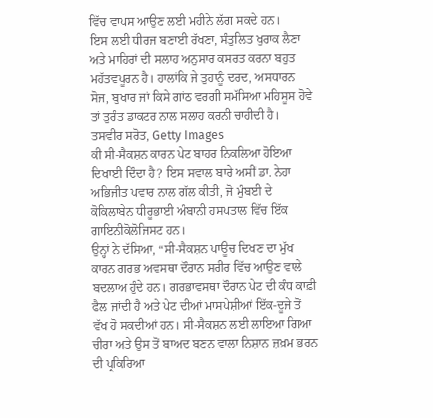ਵਿੱਚ ਵਾਪਸ ਆਉਣ ਲਈ ਮਹੀਨੇ ਲੱਗ ਸਕਦੇ ਹਨ।
ਇਸ ਲਈ ਧੀਰਜ ਬਣਾਈ ਰੱਖਣਾ, ਸੰਤੁਲਿਤ ਖੁਰਾਕ ਲੈਣਾ ਅਤੇ ਮਾਹਿਰਾਂ ਦੀ ਸਲਾਹ ਅਨੁਸਾਰ ਕਸਰਤ ਕਰਨਾ ਬਹੁਤ ਮਹੱਤਵਪੂਰਨ ਹੈ। ਹਾਲਾਂਕਿ ਜੇ ਤੁਹਾਨੂੰ ਦਰਦ, ਅਸਧਾਰਨ ਸੋਜ, ਬੁਖਾਰ ਜਾਂ ਕਿਸੇ ਗਾਂਠ ਵਰਗੀ ਸਮੱਸਿਆ ਮਹਿਸੂਸ ਹੋਵੇ ਤਾਂ ਤੁਰੰਤ ਡਾਕਟਰ ਨਾਲ ਸਲਾਹ ਕਰਨੀ ਚਾਹੀਦੀ ਹੈ।
ਤਸਵੀਰ ਸਰੋਤ, Getty Images
ਕੀ ਸੀ-ਸੈਕਸ਼ਨ ਕਾਰਨ ਪੇਟ ਬਾਹਰ ਨਿਕਲਿਆ ਹੋਇਆ ਦਿਖਾਈ ਦਿੰਦਾ ਹੈ? ਇਸ ਸਵਾਲ ਬਾਰੇ ਅਸੀਂ ਡਾ. ਨੇਹਾ ਅਭਿਜੀਤ ਪਵਾਰ ਨਾਲ ਗੱਲ ਕੀਤੀ, ਜੋ ਮੁੰਬਈ ਦੇ ਕੋਕਿਲਾਬੇਨ ਧੀਰੂਭਾਈ ਅੰਬਾਨੀ ਹਸਪਤਾਲ ਵਿੱਚ ਇੱਕ ਗਾਇਨੀਕੋਲੋਜਿਸਟ ਹਨ।
ਉਨ੍ਹਾਂ ਨੇ ਦੱਸਿਆ, “ਸੀ-ਸੈਕਸ਼ਨ ਪਾਊਚ ਦਿਖਣ ਦਾ ਮੁੱਖ ਕਾਰਨ ਗਰਭ ਅਵਸਥਾ ਦੌਰਾਨ ਸਰੀਰ ਵਿੱਚ ਆਉਣ ਵਾਲੇ ਬਦਲਾਅ ਹੁੰਦੇ ਹਨ। ਗਰਭਾਵਸਥਾ ਦੌਰਾਨ ਪੇਟ ਦੀ ਕੰਧ ਕਾਫ਼ੀ ਫੈਲ ਜਾਂਦੀ ਹੈ ਅਤੇ ਪੇਟ ਦੀਆਂ ਮਾਸਪੇਸ਼ੀਆਂ ਇੱਕ-ਦੂਜੇ ਤੋਂ ਵੱਖ ਹੋ ਸਕਦੀਆਂ ਹਨ। ਸੀ-ਸੈਕਸ਼ਨ ਲਈ ਲਾਇਆ ਗਿਆ ਚੀਰਾ ਅਤੇ ਉਸ ਤੋਂ ਬਾਅਦ ਬਣਨ ਵਾਲਾ ਨਿਸ਼ਾਨ ਜ਼ਖ਼ਮ ਭਰਨ ਦੀ ਪ੍ਰਕਿਰਿਆ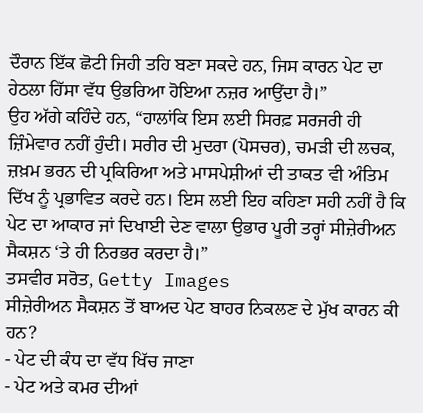ਦੌਰਾਨ ਇੱਕ ਛੋਟੀ ਜਿਹੀ ਤਹਿ ਬਣਾ ਸਕਦੇ ਹਨ, ਜਿਸ ਕਾਰਨ ਪੇਟ ਦਾ ਹੇਠਲਾ ਹਿੱਸਾ ਵੱਧ ਉਭਰਿਆ ਹੋਇਆ ਨਜ਼ਰ ਆਉਂਦਾ ਹੈ।”
ਉਹ ਅੱਗੇ ਕਹਿੰਦੇ ਹਨ, “ਹਾਲਾਂਕਿ ਇਸ ਲਈ ਸਿਰਫ਼ ਸਰਜਰੀ ਹੀ ਜ਼ਿੰਮੇਵਾਰ ਨਹੀਂ ਹੁੰਦੀ। ਸਰੀਰ ਦੀ ਮੁਦਰਾ (ਪੋਸਚਰ), ਚਮੜੀ ਦੀ ਲਚਕ, ਜ਼ਖ਼ਮ ਭਰਨ ਦੀ ਪ੍ਰਕਿਰਿਆ ਅਤੇ ਮਾਸਪੇਸ਼ੀਆਂ ਦੀ ਤਾਕਤ ਵੀ ਅੰਤਿਮ ਦਿੱਖ ਨੂੰ ਪ੍ਰਭਾਵਿਤ ਕਰਦੇ ਹਨ। ਇਸ ਲਈ ਇਹ ਕਹਿਣਾ ਸਹੀ ਨਹੀਂ ਹੈ ਕਿ ਪੇਟ ਦਾ ਆਕਾਰ ਜਾਂ ਦਿਖਾਈ ਦੇਣ ਵਾਲਾ ਉਭਾਰ ਪੂਰੀ ਤਰ੍ਹਾਂ ਸੀਜ਼ੇਰੀਅਨ ਸੈਕਸ਼ਨ ‘ਤੇ ਹੀ ਨਿਰਭਰ ਕਰਦਾ ਹੈ।”
ਤਸਵੀਰ ਸਰੋਤ, Getty Images
ਸੀਜ਼ੇਰੀਅਨ ਸੈਕਸ਼ਨ ਤੋਂ ਬਾਅਦ ਪੇਟ ਬਾਹਰ ਨਿਕਲਣ ਦੇ ਮੁੱਖ ਕਾਰਨ ਕੀ ਹਨ?
- ਪੇਟ ਦੀ ਕੰਧ ਦਾ ਵੱਧ ਖਿੱਚ ਜਾਣਾ
- ਪੇਟ ਅਤੇ ਕਮਰ ਦੀਆਂ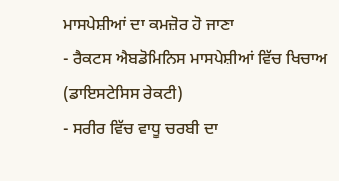ਮਾਸਪੇਸ਼ੀਆਂ ਦਾ ਕਮਜ਼ੋਰ ਹੋ ਜਾਣਾ
- ਰੈਕਟਸ ਐਬਡੋਮਿਨਿਸ ਮਾਸਪੇਸ਼ੀਆਂ ਵਿੱਚ ਖਿਚਾਅ (ਡਾਇਸਟੇਸਿਸ ਰੇਕਟੀ)
- ਸਰੀਰ ਵਿੱਚ ਵਾਧੂ ਚਰਬੀ ਦਾ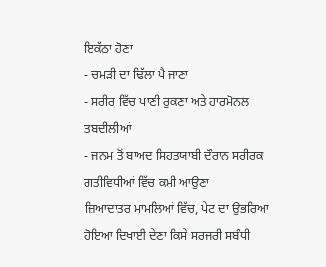ਇਕੱਠਾ ਹੋਣਾ
- ਚਮੜੀ ਦਾ ਢਿੱਲਾ ਪੈ ਜਾਣਾ
- ਸਰੀਰ ਵਿੱਚ ਪਾਣੀ ਰੁਕਣਾ ਅਤੇ ਹਾਰਮੋਨਲ ਤਬਦੀਲੀਆਂ
- ਜਨਮ ਤੋਂ ਬਾਅਦ ਸਿਹਤਯਾਬੀ ਦੌਰਾਨ ਸਰੀਰਕ ਗਤੀਵਿਧੀਆਂ ਵਿੱਚ ਕਮੀ ਆਉਣਾ
ਜ਼ਿਆਦਾਤਰ ਮਾਮਲਿਆਂ ਵਿੱਚ, ਪੇਟ ਦਾ ਉਭਰਿਆ ਹੋਇਆ ਦਿਖਾਈ ਦੇਣਾ ਕਿਸੇ ਸਰਜਰੀ ਸਬੰਧੀ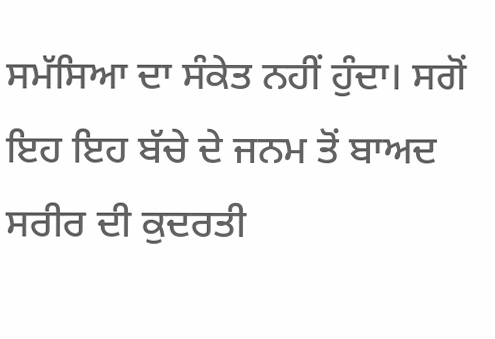ਸਮੱਸਿਆ ਦਾ ਸੰਕੇਤ ਨਹੀਂ ਹੁੰਦਾ। ਸਗੋਂ ਇਹ ਇਹ ਬੱਚੇ ਦੇ ਜਨਮ ਤੋਂ ਬਾਅਦ ਸਰੀਰ ਦੀ ਕੁਦਰਤੀ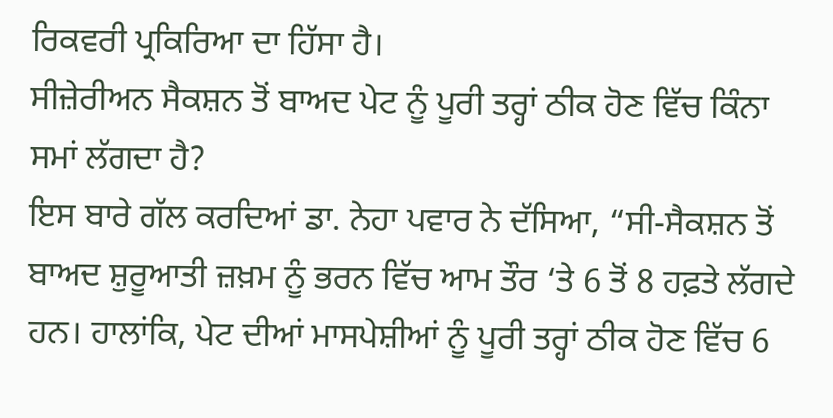ਰਿਕਵਰੀ ਪ੍ਰਕਿਰਿਆ ਦਾ ਹਿੱਸਾ ਹੈ।
ਸੀਜ਼ੇਰੀਅਨ ਸੈਕਸ਼ਨ ਤੋਂ ਬਾਅਦ ਪੇਟ ਨੂੰ ਪੂਰੀ ਤਰ੍ਹਾਂ ਠੀਕ ਹੋਣ ਵਿੱਚ ਕਿੰਨਾ ਸਮਾਂ ਲੱਗਦਾ ਹੈ?
ਇਸ ਬਾਰੇ ਗੱਲ ਕਰਦਿਆਂ ਡਾ. ਨੇਹਾ ਪਵਾਰ ਨੇ ਦੱਸਿਆ, “ਸੀ-ਸੈਕਸ਼ਨ ਤੋਂ ਬਾਅਦ ਸ਼ੁਰੂਆਤੀ ਜ਼ਖ਼ਮ ਨੂੰ ਭਰਨ ਵਿੱਚ ਆਮ ਤੌਰ ‘ਤੇ 6 ਤੋਂ 8 ਹਫ਼ਤੇ ਲੱਗਦੇ ਹਨ। ਹਾਲਾਂਕਿ, ਪੇਟ ਦੀਆਂ ਮਾਸਪੇਸ਼ੀਆਂ ਨੂੰ ਪੂਰੀ ਤਰ੍ਹਾਂ ਠੀਕ ਹੋਣ ਵਿੱਚ 6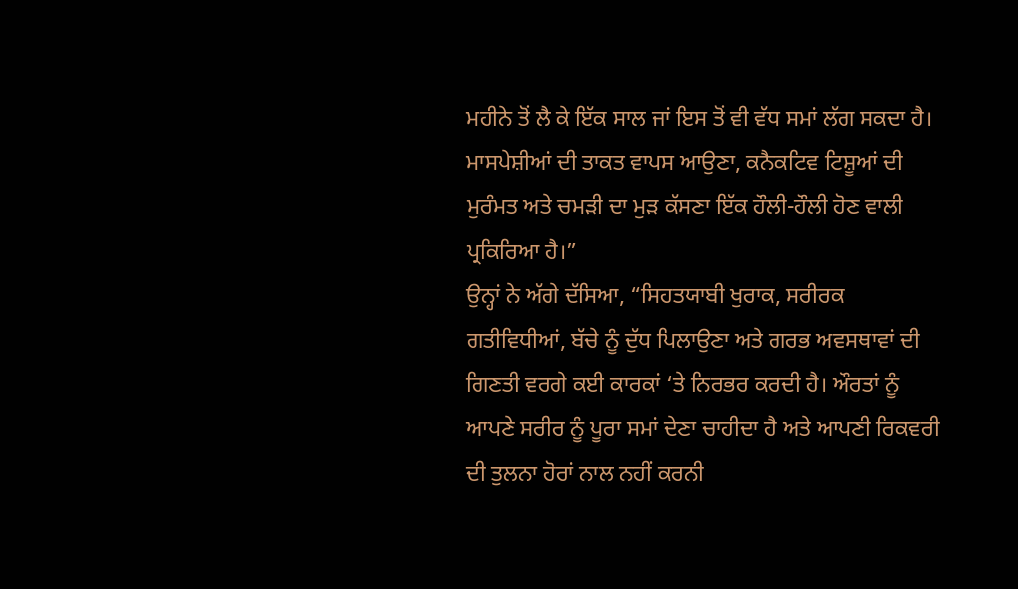ਮਹੀਨੇ ਤੋਂ ਲੈ ਕੇ ਇੱਕ ਸਾਲ ਜਾਂ ਇਸ ਤੋਂ ਵੀ ਵੱਧ ਸਮਾਂ ਲੱਗ ਸਕਦਾ ਹੈ। ਮਾਸਪੇਸ਼ੀਆਂ ਦੀ ਤਾਕਤ ਵਾਪਸ ਆਉਣਾ, ਕਨੈਕਟਿਵ ਟਿਸ਼ੂਆਂ ਦੀ ਮੁਰੰਮਤ ਅਤੇ ਚਮੜੀ ਦਾ ਮੁੜ ਕੱਸਣਾ ਇੱਕ ਹੌਲੀ-ਹੌਲੀ ਹੋਣ ਵਾਲੀ ਪ੍ਰਕਿਰਿਆ ਹੈ।”
ਉਨ੍ਹਾਂ ਨੇ ਅੱਗੇ ਦੱਸਿਆ, “ਸਿਹਤਯਾਬੀ ਖੁਰਾਕ, ਸਰੀਰਕ ਗਤੀਵਿਧੀਆਂ, ਬੱਚੇ ਨੂੰ ਦੁੱਧ ਪਿਲਾਉਣਾ ਅਤੇ ਗਰਭ ਅਵਸਥਾਵਾਂ ਦੀ ਗਿਣਤੀ ਵਰਗੇ ਕਈ ਕਾਰਕਾਂ ‘ਤੇ ਨਿਰਭਰ ਕਰਦੀ ਹੈ। ਔਰਤਾਂ ਨੂੰ ਆਪਣੇ ਸਰੀਰ ਨੂੰ ਪੂਰਾ ਸਮਾਂ ਦੇਣਾ ਚਾਹੀਦਾ ਹੈ ਅਤੇ ਆਪਣੀ ਰਿਕਵਰੀ ਦੀ ਤੁਲਨਾ ਹੋਰਾਂ ਨਾਲ ਨਹੀਂ ਕਰਨੀ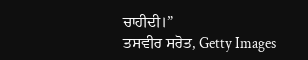ਚਾਹੀਦੀ।”
ਤਸਵੀਰ ਸਰੋਤ, Getty Images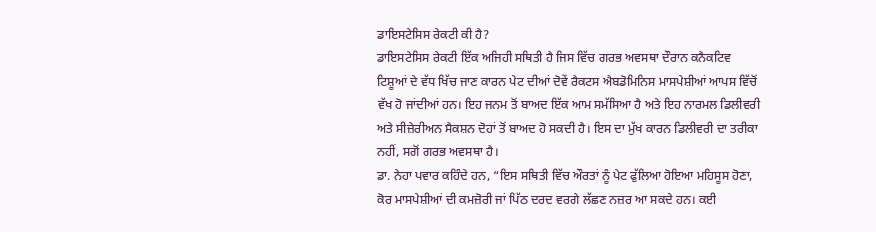ਡਾਇਸਟੇਸਿਸ ਰੇਕਟੀ ਕੀ ਹੈ?
ਡਾਇਸਟੇਸਿਸ ਰੇਕਟੀ ਇੱਕ ਅਜਿਹੀ ਸਥਿਤੀ ਹੈ ਜਿਸ ਵਿੱਚ ਗਰਭ ਅਵਸਥਾ ਦੌਰਾਨ ਕਨੈਕਟਿਵ ਟਿਸ਼ੂਆਂ ਦੇ ਵੱਧ ਖਿੱਚ ਜਾਣ ਕਾਰਨ ਪੇਟ ਦੀਆਂ ਦੋਵੇਂ ਰੈਕਟਸ ਐਬਡੋਮਿਨਿਸ ਮਾਸਪੇਸ਼ੀਆਂ ਆਪਸ ਵਿੱਚੋਂ ਵੱਖ ਹੋ ਜਾਂਦੀਆਂ ਹਨ। ਇਹ ਜਨਮ ਤੋਂ ਬਾਅਦ ਇੱਕ ਆਮ ਸਮੱਸਿਆ ਹੈ ਅਤੇ ਇਹ ਨਾਰਮਲ ਡਿਲੀਵਰੀ ਅਤੇ ਸੀਜ਼ੇਰੀਅਨ ਸੈਕਸ਼ਨ ਦੋਹਾਂ ਤੋਂ ਬਾਅਦ ਹੋ ਸਕਦੀ ਹੈ। ਇਸ ਦਾ ਮੁੱਖ ਕਾਰਨ ਡਿਲੀਵਰੀ ਦਾ ਤਰੀਕਾ ਨਹੀਂ, ਸਗੋਂ ਗਰਭ ਅਵਸਥਾ ਹੈ।
ਡਾ. ਨੇਹਾ ਪਵਾਰ ਕਹਿੰਦੇ ਹਨ, “ਇਸ ਸਥਿਤੀ ਵਿੱਚ ਔਰਤਾਂ ਨੂੰ ਪੇਟ ਫੁੱਲਿਆ ਹੋਇਆ ਮਹਿਸੂਸ ਹੋਣਾ, ਕੋਰ ਮਾਸਪੇਸ਼ੀਆਂ ਦੀ ਕਮਜ਼ੋਰੀ ਜਾਂ ਪਿੱਠ ਦਰਦ ਵਰਗੇ ਲੱਛਣ ਨਜ਼ਰ ਆ ਸਕਦੇ ਹਨ। ਕਈ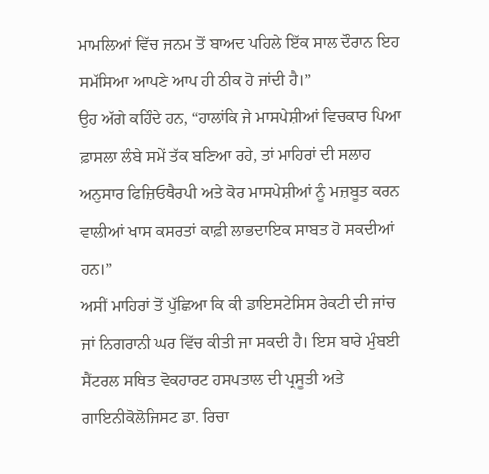ਮਾਮਲਿਆਂ ਵਿੱਚ ਜਨਮ ਤੋਂ ਬਾਅਦ ਪਹਿਲੇ ਇੱਕ ਸਾਲ ਦੌਰਾਨ ਇਹ ਸਮੱਸਿਆ ਆਪਣੇ ਆਪ ਹੀ ਠੀਕ ਹੋ ਜਾਂਦੀ ਹੈ।”
ਉਹ ਅੱਗੇ ਕਹਿੰਦੇ ਹਨ, “ਹਾਲਾਂਕਿ ਜੇ ਮਾਸਪੇਸ਼ੀਆਂ ਵਿਚਕਾਰ ਪਿਆ ਫ਼ਾਸਲਾ ਲੰਬੇ ਸਮੇਂ ਤੱਕ ਬਣਿਆ ਰਹੇ, ਤਾਂ ਮਾਹਿਰਾਂ ਦੀ ਸਲਾਹ ਅਨੁਸਾਰ ਫਿਜ਼ਿਓਥੈਰਪੀ ਅਤੇ ਕੋਰ ਮਾਸਪੇਸ਼ੀਆਂ ਨੂੰ ਮਜ਼ਬੂਤ ਕਰਨ ਵਾਲੀਆਂ ਖਾਸ ਕਸਰਤਾਂ ਕਾਫ਼ੀ ਲਾਭਦਾਇਕ ਸਾਬਤ ਹੋ ਸਕਦੀਆਂ ਹਨ।”
ਅਸੀਂ ਮਾਹਿਰਾਂ ਤੋਂ ਪੁੱਛਿਆ ਕਿ ਕੀ ਡਾਇਸਟੇਸਿਸ ਰੇਕਟੀ ਦੀ ਜਾਂਚ ਜਾਂ ਨਿਗਰਾਨੀ ਘਰ ਵਿੱਚ ਕੀਤੀ ਜਾ ਸਕਦੀ ਹੈ। ਇਸ ਬਾਰੇ ਮੁੰਬਈ ਸੈਂਟਰਲ ਸਥਿਤ ਵੋਕਹਾਰਟ ਹਸਪਤਾਲ ਦੀ ਪ੍ਰਸੂਤੀ ਅਤੇ ਗਾਇਨੀਕੋਲੋਜਿਸਟ ਡਾ. ਰਿਚਾ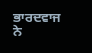ਭਾਰਦਵਾਜ ਨੇ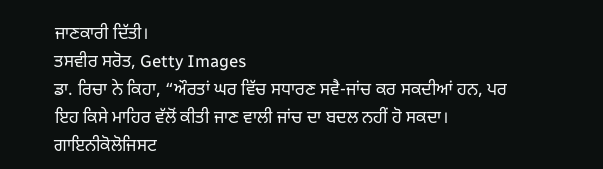ਜਾਣਕਾਰੀ ਦਿੱਤੀ।
ਤਸਵੀਰ ਸਰੋਤ, Getty Images
ਡਾ. ਰਿਚਾ ਨੇ ਕਿਹਾ, “ਔਰਤਾਂ ਘਰ ਵਿੱਚ ਸਧਾਰਣ ਸਵੈ-ਜਾਂਚ ਕਰ ਸਕਦੀਆਂ ਹਨ, ਪਰ ਇਹ ਕਿਸੇ ਮਾਹਿਰ ਵੱਲੋਂ ਕੀਤੀ ਜਾਣ ਵਾਲੀ ਜਾਂਚ ਦਾ ਬਦਲ ਨਹੀਂ ਹੋ ਸਕਦਾ। ਗਾਇਨੀਕੋਲੋਜਿਸਟ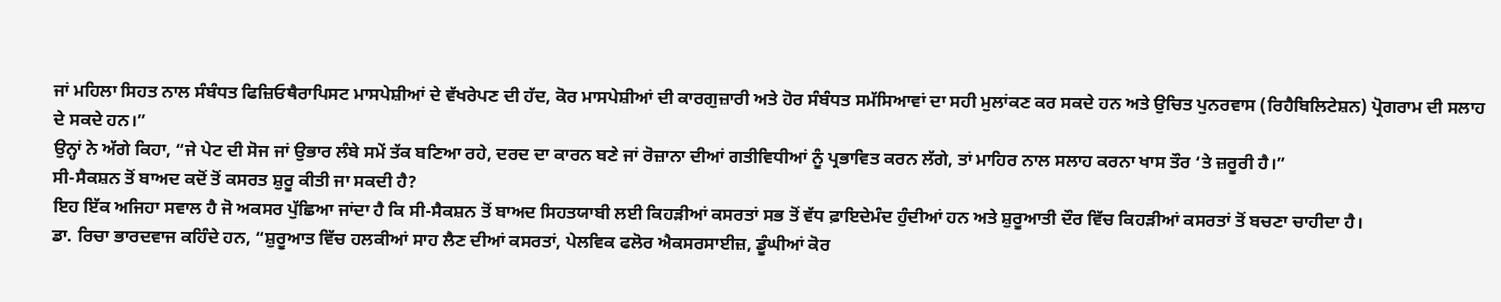ਜਾਂ ਮਹਿਲਾ ਸਿਹਤ ਨਾਲ ਸੰਬੰਧਤ ਫਿਜ਼ਿਓਥੈਰਾਪਿਸਟ ਮਾਸਪੇਸ਼ੀਆਂ ਦੇ ਵੱਖਰੇਪਣ ਦੀ ਹੱਦ, ਕੋਰ ਮਾਸਪੇਸ਼ੀਆਂ ਦੀ ਕਾਰਗੁਜ਼ਾਰੀ ਅਤੇ ਹੋਰ ਸੰਬੰਧਤ ਸਮੱਸਿਆਵਾਂ ਦਾ ਸਹੀ ਮੁਲਾਂਕਣ ਕਰ ਸਕਦੇ ਹਨ ਅਤੇ ਉਚਿਤ ਪੁਨਰਵਾਸ (ਰਿਹੈਬਿਲਿਟੇਸ਼ਨ) ਪ੍ਰੋਗਰਾਮ ਦੀ ਸਲਾਹ ਦੇ ਸਕਦੇ ਹਨ।”
ਉਨ੍ਹਾਂ ਨੇ ਅੱਗੇ ਕਿਹਾ, “ਜੇ ਪੇਟ ਦੀ ਸੋਜ ਜਾਂ ਉਭਾਰ ਲੰਬੇ ਸਮੇਂ ਤੱਕ ਬਣਿਆ ਰਹੇ, ਦਰਦ ਦਾ ਕਾਰਨ ਬਣੇ ਜਾਂ ਰੋਜ਼ਾਨਾ ਦੀਆਂ ਗਤੀਵਿਧੀਆਂ ਨੂੰ ਪ੍ਰਭਾਵਿਤ ਕਰਨ ਲੱਗੇ, ਤਾਂ ਮਾਹਿਰ ਨਾਲ ਸਲਾਹ ਕਰਨਾ ਖਾਸ ਤੌਰ ‘ਤੇ ਜ਼ਰੂਰੀ ਹੈ।”
ਸੀ-ਸੈਕਸ਼ਨ ਤੋਂ ਬਾਅਦ ਕਦੋਂ ਤੋਂ ਕਸਰਤ ਸ਼ੁਰੂ ਕੀਤੀ ਜਾ ਸਕਦੀ ਹੈ?
ਇਹ ਇੱਕ ਅਜਿਹਾ ਸਵਾਲ ਹੈ ਜੋ ਅਕਸਰ ਪੁੱਛਿਆ ਜਾਂਦਾ ਹੈ ਕਿ ਸੀ-ਸੈਕਸ਼ਨ ਤੋਂ ਬਾਅਦ ਸਿਹਤਯਾਬੀ ਲਈ ਕਿਹੜੀਆਂ ਕਸਰਤਾਂ ਸਭ ਤੋਂ ਵੱਧ ਫ਼ਾਇਦੇਮੰਦ ਹੁੰਦੀਆਂ ਹਨ ਅਤੇ ਸ਼ੁਰੂਆਤੀ ਦੌਰ ਵਿੱਚ ਕਿਹੜੀਆਂ ਕਸਰਤਾਂ ਤੋਂ ਬਚਣਾ ਚਾਹੀਦਾ ਹੈ।
ਡਾ. ਰਿਚਾ ਭਾਰਦਵਾਜ ਕਹਿੰਦੇ ਹਨ, “ਸ਼ੁਰੂਆਤ ਵਿੱਚ ਹਲਕੀਆਂ ਸਾਹ ਲੈਣ ਦੀਆਂ ਕਸਰਤਾਂ, ਪੇਲਵਿਕ ਫਲੋਰ ਐਕਸਰਸਾਈਜ਼, ਡੂੰਘੀਆਂ ਕੋਰ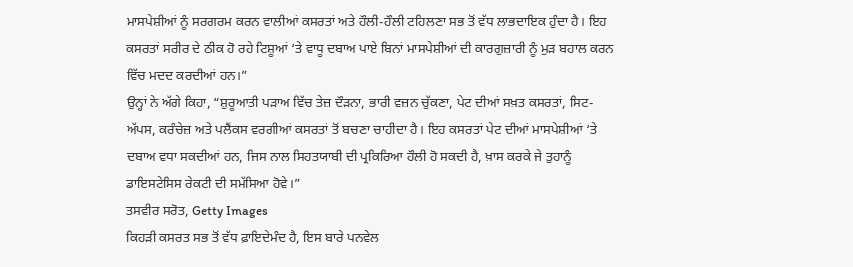ਮਾਸਪੇਸ਼ੀਆਂ ਨੂੰ ਸਰਗਰਮ ਕਰਨ ਵਾਲੀਆਂ ਕਸਰਤਾਂ ਅਤੇ ਹੌਲੀ-ਹੌਲੀ ਟਹਿਲਣਾ ਸਭ ਤੋਂ ਵੱਧ ਲਾਭਦਾਇਕ ਹੁੰਦਾ ਹੈ। ਇਹ ਕਸਰਤਾਂ ਸਰੀਰ ਦੇ ਠੀਕ ਹੋ ਰਹੇ ਟਿਸ਼ੂਆਂ ‘ਤੇ ਵਾਧੂ ਦਬਾਅ ਪਾਏ ਬਿਨਾਂ ਮਾਸਪੇਸ਼ੀਆਂ ਦੀ ਕਾਰਗੁਜ਼ਾਰੀ ਨੂੰ ਮੁੜ ਬਹਾਲ ਕਰਨ ਵਿੱਚ ਮਦਦ ਕਰਦੀਆਂ ਹਨ।”
ਉਨ੍ਹਾਂ ਨੇ ਅੱਗੇ ਕਿਹਾ, “ਸ਼ੁਰੂਆਤੀ ਪੜਾਅ ਵਿੱਚ ਤੇਜ਼ ਦੌੜਨਾ, ਭਾਰੀ ਵਜ਼ਨ ਚੁੱਕਣਾ, ਪੇਟ ਦੀਆਂ ਸਖ਼ਤ ਕਸਰਤਾਂ, ਸਿਟ-ਅੱਪਸ, ਕਰੰਚੇਜ਼ ਅਤੇ ਪਲੈਂਕਸ ਵਰਗੀਆਂ ਕਸਰਤਾਂ ਤੋਂ ਬਚਣਾ ਚਾਹੀਦਾ ਹੈ। ਇਹ ਕਸਰਤਾਂ ਪੇਟ ਦੀਆਂ ਮਾਸਪੇਸ਼ੀਆਂ ‘ਤੇ ਦਬਾਅ ਵਧਾ ਸਕਦੀਆਂ ਹਨ, ਜਿਸ ਨਾਲ ਸਿਹਤਯਾਬੀ ਦੀ ਪ੍ਰਕਿਰਿਆ ਹੌਲੀ ਹੋ ਸਕਦੀ ਹੈ, ਖ਼ਾਸ ਕਰਕੇ ਜੇ ਤੁਹਾਨੂੰ ਡਾਇਸਟੇਸਿਸ ਰੇਕਟੀ ਦੀ ਸਮੱਸਿਆ ਹੋਵੇ।”
ਤਸਵੀਰ ਸਰੋਤ, Getty Images
ਕਿਹੜੀ ਕਸਰਤ ਸਭ ਤੋਂ ਵੱਧ ਫ਼ਾਇਦੇਮੰਦ ਹੈ, ਇਸ ਬਾਰੇ ਪਨਵੇਲ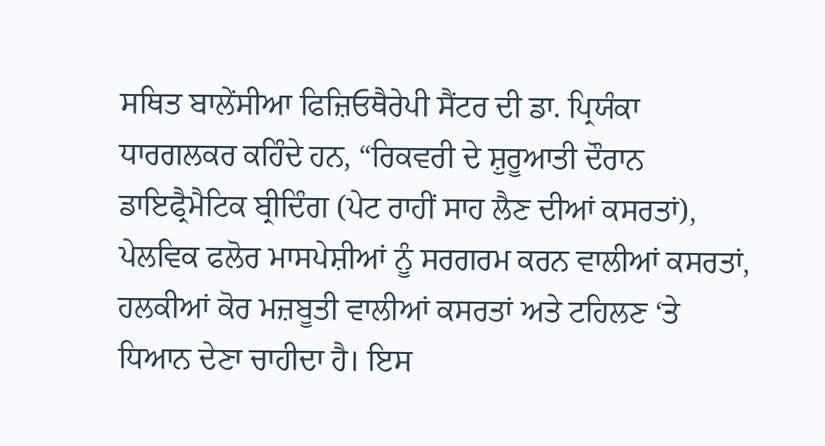ਸਥਿਤ ਬਾਲੇਂਸੀਆ ਫਿਜ਼ਿਓਥੈਰੇਪੀ ਸੈਂਟਰ ਦੀ ਡਾ. ਪ੍ਰਿਯੰਕਾ ਧਾਰਗਲਕਰ ਕਹਿੰਦੇ ਹਨ, “ਰਿਕਵਰੀ ਦੇ ਸ਼ੁਰੂਆਤੀ ਦੌਰਾਨ ਡਾਇਫ੍ਰੈਮੈਟਿਕ ਬ੍ਰੀਦਿੰਗ (ਪੇਟ ਰਾਹੀਂ ਸਾਹ ਲੈਣ ਦੀਆਂ ਕਸਰਤਾਂ), ਪੇਲਵਿਕ ਫਲੋਰ ਮਾਸਪੇਸ਼ੀਆਂ ਨੂੰ ਸਰਗਰਮ ਕਰਨ ਵਾਲੀਆਂ ਕਸਰਤਾਂ, ਹਲਕੀਆਂ ਕੋਰ ਮਜ਼ਬੂਤੀ ਵਾਲੀਆਂ ਕਸਰਤਾਂ ਅਤੇ ਟਹਿਲਣ ‘ਤੇ ਧਿਆਨ ਦੇਣਾ ਚਾਹੀਦਾ ਹੈ। ਇਸ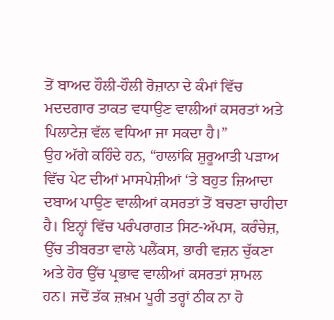ਤੋਂ ਬਾਅਦ ਹੌਲੀ-ਹੌਲੀ ਰੋਜ਼ਾਨਾ ਦੇ ਕੰਮਾਂ ਵਿੱਚ ਮਦਦਗਾਰ ਤਾਕਤ ਵਧਾਉਣ ਵਾਲੀਆਂ ਕਸਰਤਾਂ ਅਤੇ ਪਿਲਾਟੇਜ਼ ਵੱਲ ਵਧਿਆ ਜਾ ਸਕਦਾ ਹੈ।”
ਉਹ ਅੱਗੇ ਕਹਿੰਦੇ ਹਨ, “ਹਾਲਾਂਕਿ ਸ਼ੁਰੂਆਤੀ ਪੜਾਅ ਵਿੱਚ ਪੇਟ ਦੀਆਂ ਮਾਸਪੇਸ਼ੀਆਂ ‘ਤੇ ਬਹੁਤ ਜ਼ਿਆਦਾ ਦਬਾਅ ਪਾਉਣ ਵਾਲੀਆਂ ਕਸਰਤਾਂ ਤੋਂ ਬਚਣਾ ਚਾਹੀਦਾ ਹੈ। ਇਨ੍ਹਾਂ ਵਿੱਚ ਪਰੰਪਰਾਗਤ ਸਿਟ-ਅੱਪਸ, ਕਰੰਚੇਜ਼, ਉੱਚ ਤੀਬਰਤਾ ਵਾਲੇ ਪਲੈਂਕਸ, ਭਾਰੀ ਵਜ਼ਨ ਚੁੱਕਣਾ ਅਤੇ ਹੋਰ ਉੱਚ ਪ੍ਰਭਾਵ ਵਾਲੀਆਂ ਕਸਰਤਾਂ ਸ਼ਾਮਲ ਹਨ। ਜਦੋਂ ਤੱਕ ਜ਼ਖ਼ਮ ਪੂਰੀ ਤਰ੍ਹਾਂ ਠੀਕ ਨਾ ਹੋ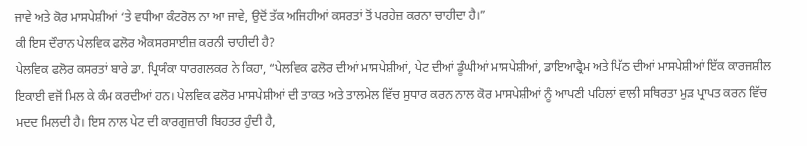ਜਾਵੇ ਅਤੇ ਕੋਰ ਮਾਸਪੇਸ਼ੀਆਂ ‘ਤੇ ਵਧੀਆ ਕੰਟਰੋਲ ਨਾ ਆ ਜਾਵੇ, ਉਦੋਂ ਤੱਕ ਅਜਿਹੀਆਂ ਕਸਰਤਾਂ ਤੋਂ ਪਰਹੇਜ਼ ਕਰਨਾ ਚਾਹੀਦਾ ਹੈ।”
ਕੀ ਇਸ ਦੌਰਾਨ ਪੇਲਵਿਕ ਫਲੋਰ ਐਕਸਰਸਾਈਜ਼ ਕਰਨੀ ਚਾਹੀਦੀ ਹੈ?
ਪੇਲਵਿਕ ਫਲੋਰ ਕਸਰਤਾਂ ਬਾਰੇ ਡਾ. ਪ੍ਰਿਯੰਕਾ ਧਾਰਗਲਕਰ ਨੇ ਕਿਹਾ, “ਪੇਲਵਿਕ ਫਲੋਰ ਦੀਆਂ ਮਾਸਪੇਸ਼ੀਆਂ, ਪੇਟ ਦੀਆਂ ਡੂੰਘੀਆਂ ਮਾਸਪੇਸ਼ੀਆਂ, ਡਾਇਆਫ੍ਰੈਮ ਅਤੇ ਪਿੱਠ ਦੀਆਂ ਮਾਸਪੇਸ਼ੀਆਂ ਇੱਕ ਕਾਰਜਸ਼ੀਲ ਇਕਾਈ ਵਜੋਂ ਮਿਲ ਕੇ ਕੰਮ ਕਰਦੀਆਂ ਹਨ। ਪੇਲਵਿਕ ਫਲੋਰ ਮਾਸਪੇਸ਼ੀਆਂ ਦੀ ਤਾਕਤ ਅਤੇ ਤਾਲਮੇਲ ਵਿੱਚ ਸੁਧਾਰ ਕਰਨ ਨਾਲ ਕੋਰ ਮਾਸਪੇਸ਼ੀਆਂ ਨੂੰ ਆਪਣੀ ਪਹਿਲਾਂ ਵਾਲੀ ਸਥਿਰਤਾ ਮੁੜ ਪ੍ਰਾਪਤ ਕਰਨ ਵਿੱਚ ਮਦਦ ਮਿਲਦੀ ਹੈ। ਇਸ ਨਾਲ ਪੇਟ ਦੀ ਕਾਰਗੁਜ਼ਾਰੀ ਬਿਹਤਰ ਹੁੰਦੀ ਹੈ,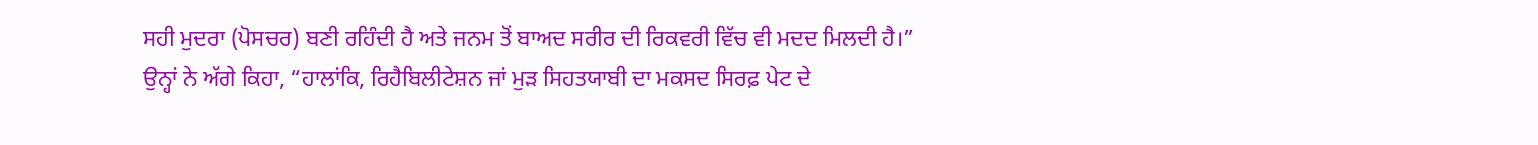ਸਹੀ ਮੁਦਰਾ (ਪੋਸਚਰ) ਬਣੀ ਰਹਿੰਦੀ ਹੈ ਅਤੇ ਜਨਮ ਤੋਂ ਬਾਅਦ ਸਰੀਰ ਦੀ ਰਿਕਵਰੀ ਵਿੱਚ ਵੀ ਮਦਦ ਮਿਲਦੀ ਹੈ।”
ਉਨ੍ਹਾਂ ਨੇ ਅੱਗੇ ਕਿਹਾ, “ਹਾਲਾਂਕਿ, ਰਿਹੈਬਿਲੀਟੇਸ਼ਨ ਜਾਂ ਮੁੜ ਸਿਹਤਯਾਬੀ ਦਾ ਮਕਸਦ ਸਿਰਫ਼ ਪੇਟ ਦੇ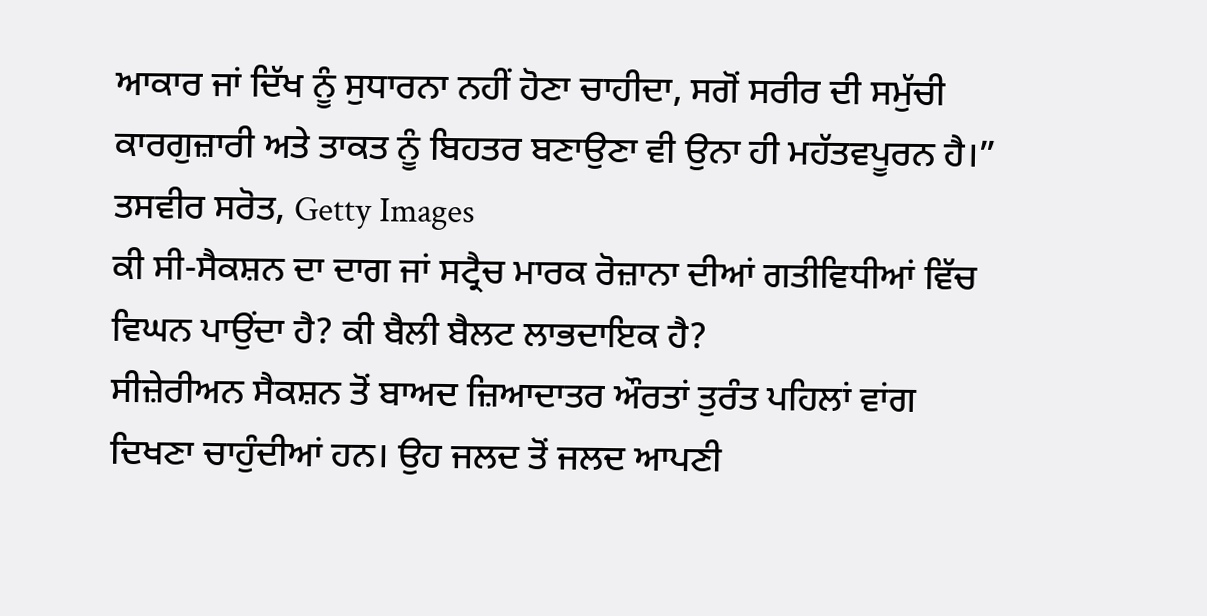ਆਕਾਰ ਜਾਂ ਦਿੱਖ ਨੂੰ ਸੁਧਾਰਨਾ ਨਹੀਂ ਹੋਣਾ ਚਾਹੀਦਾ, ਸਗੋਂ ਸਰੀਰ ਦੀ ਸਮੁੱਚੀ ਕਾਰਗੁਜ਼ਾਰੀ ਅਤੇ ਤਾਕਤ ਨੂੰ ਬਿਹਤਰ ਬਣਾਉਣਾ ਵੀ ਉਨਾ ਹੀ ਮਹੱਤਵਪੂਰਨ ਹੈ।”
ਤਸਵੀਰ ਸਰੋਤ, Getty Images
ਕੀ ਸੀ-ਸੈਕਸ਼ਨ ਦਾ ਦਾਗ ਜਾਂ ਸਟ੍ਰੈਚ ਮਾਰਕ ਰੋਜ਼ਾਨਾ ਦੀਆਂ ਗਤੀਵਿਧੀਆਂ ਵਿੱਚ ਵਿਘਨ ਪਾਉਂਦਾ ਹੈ? ਕੀ ਬੈਲੀ ਬੈਲਟ ਲਾਭਦਾਇਕ ਹੈ?
ਸੀਜ਼ੇਰੀਅਨ ਸੈਕਸ਼ਨ ਤੋਂ ਬਾਅਦ ਜ਼ਿਆਦਾਤਰ ਔਰਤਾਂ ਤੁਰੰਤ ਪਹਿਲਾਂ ਵਾਂਗ ਦਿਖਣਾ ਚਾਹੁੰਦੀਆਂ ਹਨ। ਉਹ ਜਲਦ ਤੋਂ ਜਲਦ ਆਪਣੀ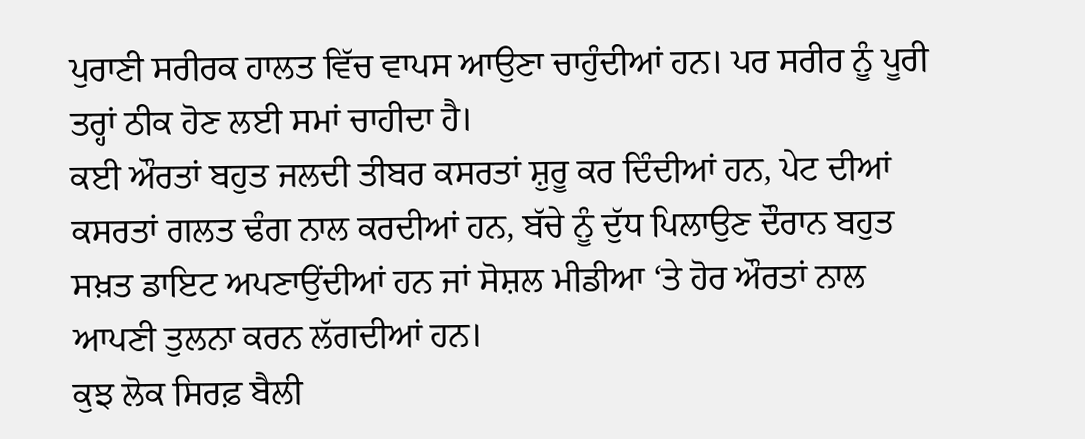ਪੁਰਾਣੀ ਸਰੀਰਕ ਹਾਲਤ ਵਿੱਚ ਵਾਪਸ ਆਉਣਾ ਚਾਹੁੰਦੀਆਂ ਹਨ। ਪਰ ਸਰੀਰ ਨੂੰ ਪੂਰੀ ਤਰ੍ਹਾਂ ਠੀਕ ਹੋਣ ਲਈ ਸਮਾਂ ਚਾਹੀਦਾ ਹੈ।
ਕਈ ਔਰਤਾਂ ਬਹੁਤ ਜਲਦੀ ਤੀਬਰ ਕਸਰਤਾਂ ਸ਼ੁਰੂ ਕਰ ਦਿੰਦੀਆਂ ਹਨ, ਪੇਟ ਦੀਆਂ ਕਸਰਤਾਂ ਗਲਤ ਢੰਗ ਨਾਲ ਕਰਦੀਆਂ ਹਨ, ਬੱਚੇ ਨੂੰ ਦੁੱਧ ਪਿਲਾਉਣ ਦੌਰਾਨ ਬਹੁਤ ਸਖ਼ਤ ਡਾਇਟ ਅਪਣਾਉਂਦੀਆਂ ਹਨ ਜਾਂ ਸੋਸ਼ਲ ਮੀਡੀਆ ‘ਤੇ ਹੋਰ ਔਰਤਾਂ ਨਾਲ ਆਪਣੀ ਤੁਲਨਾ ਕਰਨ ਲੱਗਦੀਆਂ ਹਨ।
ਕੁਝ ਲੋਕ ਸਿਰਫ਼ ਬੈਲੀ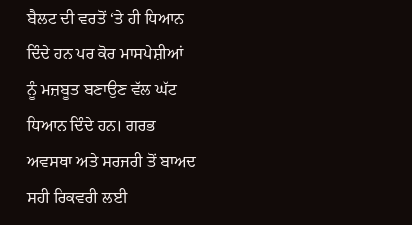ਬੈਲਟ ਦੀ ਵਰਤੋਂ ‘ਤੇ ਹੀ ਧਿਆਨ ਦਿੰਦੇ ਹਨ ਪਰ ਕੋਰ ਮਾਸਪੇਸ਼ੀਆਂ ਨੂੰ ਮਜ਼ਬੂਤ ਬਣਾਉਣ ਵੱਲ ਘੱਟ ਧਿਆਨ ਦਿੰਦੇ ਹਨ। ਗਰਭ ਅਵਸਥਾ ਅਤੇ ਸਰਜਰੀ ਤੋਂ ਬਾਅਦ ਸਹੀ ਰਿਕਵਰੀ ਲਈ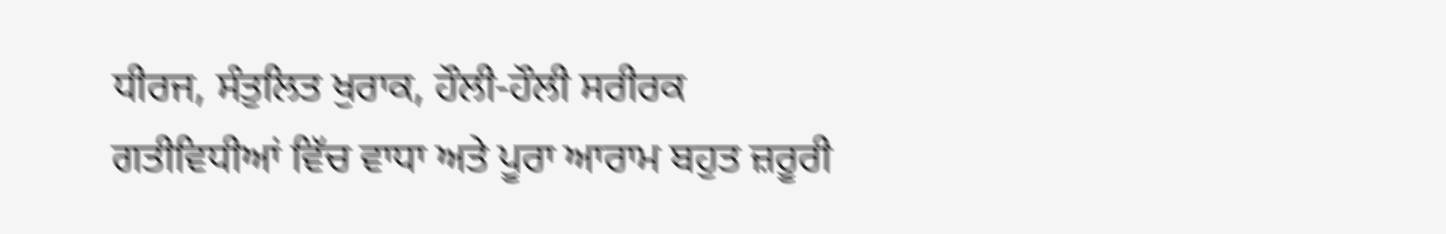ਧੀਰਜ, ਸੰਤੁਲਿਤ ਖੁਰਾਕ, ਹੌਲੀ-ਹੌਲੀ ਸਰੀਰਕ ਗਤੀਵਿਧੀਆਂ ਵਿੱਚ ਵਾਧਾ ਅਤੇ ਪੂਰਾ ਆਰਾਮ ਬਹੁਤ ਜ਼ਰੂਰੀ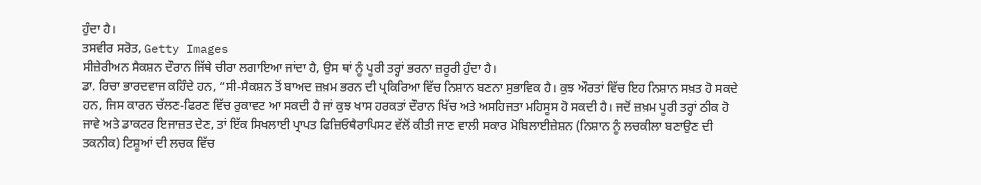ਹੁੰਦਾ ਹੈ।
ਤਸਵੀਰ ਸਰੋਤ, Getty Images
ਸੀਜ਼ੇਰੀਅਨ ਸੈਕਸ਼ਨ ਦੌਰਾਨ ਜਿੱਥੇ ਚੀਰਾ ਲਗਾਇਆ ਜਾਂਦਾ ਹੈ, ਉਸ ਥਾਂ ਨੂੰ ਪੂਰੀ ਤਰ੍ਹਾਂ ਭਰਨਾ ਜ਼ਰੂਰੀ ਹੁੰਦਾ ਹੈ।
ਡਾ. ਰਿਚਾ ਭਾਰਦਵਾਜ ਕਹਿੰਦੇ ਹਨ, “ਸੀ-ਸੈਕਸ਼ਨ ਤੋਂ ਬਾਅਦ ਜ਼ਖ਼ਮ ਭਰਨ ਦੀ ਪ੍ਰਕਿਰਿਆ ਵਿੱਚ ਨਿਸ਼ਾਨ ਬਣਨਾ ਸੁਭਾਵਿਕ ਹੈ। ਕੁਝ ਔਰਤਾਂ ਵਿੱਚ ਇਹ ਨਿਸ਼ਾਨ ਸਖ਼ਤ ਹੋ ਸਕਦੇ ਹਨ, ਜਿਸ ਕਾਰਨ ਚੱਲਣ-ਫਿਰਣ ਵਿੱਚ ਰੁਕਾਵਟ ਆ ਸਕਦੀ ਹੈ ਜਾਂ ਕੁਝ ਖਾਸ ਹਰਕਤਾਂ ਦੌਰਾਨ ਖਿੱਚ ਅਤੇ ਅਸਹਿਜਤਾ ਮਹਿਸੂਸ ਹੋ ਸਕਦੀ ਹੈ। ਜਦੋਂ ਜ਼ਖ਼ਮ ਪੂਰੀ ਤਰ੍ਹਾਂ ਠੀਕ ਹੋ ਜਾਵੇ ਅਤੇ ਡਾਕਟਰ ਇਜਾਜ਼ਤ ਦੇਣ, ਤਾਂ ਇੱਕ ਸਿਖਲਾਈ ਪ੍ਰਾਪਤ ਫਿਜ਼ਿਓਥੈਰਾਪਿਸਟ ਵੱਲੋਂ ਕੀਤੀ ਜਾਣ ਵਾਲੀ ਸਕਾਰ ਮੋਬਿਲਾਈਜ਼ੇਸ਼ਨ (ਨਿਸ਼ਾਨ ਨੂੰ ਲਚਕੀਲਾ ਬਣਾਉਣ ਦੀ ਤਕਨੀਕ) ਟਿਸ਼ੂਆਂ ਦੀ ਲਚਕ ਵਿੱਚ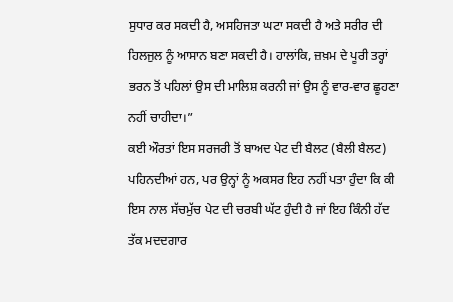ਸੁਧਾਰ ਕਰ ਸਕਦੀ ਹੈ, ਅਸਹਿਜਤਾ ਘਟਾ ਸਕਦੀ ਹੈ ਅਤੇ ਸਰੀਰ ਦੀ ਹਿਲਜੁਲ ਨੂੰ ਆਸਾਨ ਬਣਾ ਸਕਦੀ ਹੈ। ਹਾਲਾਂਕਿ, ਜ਼ਖ਼ਮ ਦੇ ਪੂਰੀ ਤਰ੍ਹਾਂ ਭਰਨ ਤੋਂ ਪਹਿਲਾਂ ਉਸ ਦੀ ਮਾਲਿਸ਼ ਕਰਨੀ ਜਾਂ ਉਸ ਨੂੰ ਵਾਰ-ਵਾਰ ਛੂਹਣਾ ਨਹੀਂ ਚਾਹੀਦਾ।”
ਕਈ ਔਰਤਾਂ ਇਸ ਸਰਜਰੀ ਤੋਂ ਬਾਅਦ ਪੇਟ ਦੀ ਬੈਲਟ (ਬੈਲੀ ਬੈਲਟ) ਪਹਿਨਦੀਆਂ ਹਨ, ਪਰ ਉਨ੍ਹਾਂ ਨੂੰ ਅਕਸਰ ਇਹ ਨਹੀਂ ਪਤਾ ਹੁੰਦਾ ਕਿ ਕੀ ਇਸ ਨਾਲ ਸੱਚਮੁੱਚ ਪੇਟ ਦੀ ਚਰਬੀ ਘੱਟ ਹੁੰਦੀ ਹੈ ਜਾਂ ਇਹ ਕਿੰਨੀ ਹੱਦ ਤੱਕ ਮਦਦਗਾਰ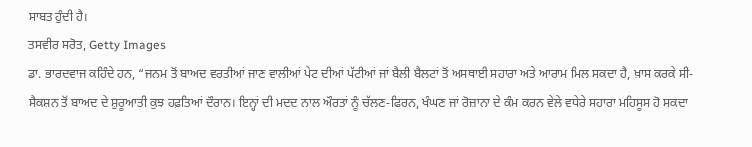ਸਾਬਤ ਹੁੰਦੀ ਹੈ।
ਤਸਵੀਰ ਸਰੋਤ, Getty Images
ਡਾ. ਭਾਰਦਵਾਜ ਕਹਿੰਦੇ ਹਨ, “ਜਨਮ ਤੋਂ ਬਾਅਦ ਵਰਤੀਆਂ ਜਾਣ ਵਾਲੀਆਂ ਪੇਟ ਦੀਆਂ ਪੱਟੀਆਂ ਜਾਂ ਬੈਲੀ ਬੈਲਟਾਂ ਤੋਂ ਅਸਥਾਈ ਸਹਾਰਾ ਅਤੇ ਆਰਾਮ ਮਿਲ ਸਕਦਾ ਹੈ, ਖ਼ਾਸ ਕਰਕੇ ਸੀ-ਸੈਕਸ਼ਨ ਤੋਂ ਬਾਅਦ ਦੇ ਸ਼ੁਰੂਆਤੀ ਕੁਝ ਹਫ਼ਤਿਆਂ ਦੌਰਾਨ। ਇਨ੍ਹਾਂ ਦੀ ਮਦਦ ਨਾਲ ਔਰਤਾਂ ਨੂੰ ਚੱਲਣ-ਫਿਰਨ, ਖੰਘਣ ਜਾਂ ਰੋਜ਼ਾਨਾ ਦੇ ਕੰਮ ਕਰਨ ਵੇਲੇ ਵਧੇਰੇ ਸਹਾਰਾ ਮਹਿਸੂਸ ਹੋ ਸਕਦਾ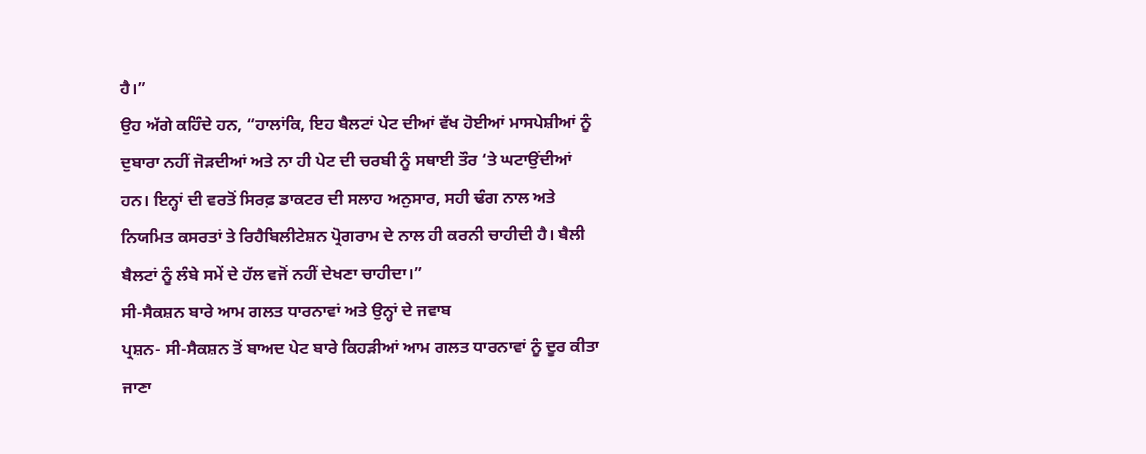ਹੈ।”
ਉਹ ਅੱਗੇ ਕਹਿੰਦੇ ਹਨ, “ਹਾਲਾਂਕਿ, ਇਹ ਬੈਲਟਾਂ ਪੇਟ ਦੀਆਂ ਵੱਖ ਹੋਈਆਂ ਮਾਸਪੇਸ਼ੀਆਂ ਨੂੰ ਦੁਬਾਰਾ ਨਹੀਂ ਜੋੜਦੀਆਂ ਅਤੇ ਨਾ ਹੀ ਪੇਟ ਦੀ ਚਰਬੀ ਨੂੰ ਸਥਾਈ ਤੌਰ ‘ਤੇ ਘਟਾਉਂਦੀਆਂ ਹਨ। ਇਨ੍ਹਾਂ ਦੀ ਵਰਤੋਂ ਸਿਰਫ਼ ਡਾਕਟਰ ਦੀ ਸਲਾਹ ਅਨੁਸਾਰ, ਸਹੀ ਢੰਗ ਨਾਲ ਅਤੇ ਨਿਯਮਿਤ ਕਸਰਤਾਂ ਤੇ ਰਿਹੈਬਿਲੀਟੇਸ਼ਨ ਪ੍ਰੋਗਰਾਮ ਦੇ ਨਾਲ ਹੀ ਕਰਨੀ ਚਾਹੀਦੀ ਹੈ। ਬੈਲੀ ਬੈਲਟਾਂ ਨੂੰ ਲੰਬੇ ਸਮੇਂ ਦੇ ਹੱਲ ਵਜੋਂ ਨਹੀਂ ਦੇਖਣਾ ਚਾਹੀਦਾ।”
ਸੀ-ਸੈਕਸ਼ਨ ਬਾਰੇ ਆਮ ਗਲਤ ਧਾਰਨਾਵਾਂ ਅਤੇ ਉਨ੍ਹਾਂ ਦੇ ਜਵਾਬ
ਪ੍ਰਸ਼ਨ- ਸੀ-ਸੈਕਸ਼ਨ ਤੋਂ ਬਾਅਦ ਪੇਟ ਬਾਰੇ ਕਿਹੜੀਆਂ ਆਮ ਗਲਤ ਧਾਰਨਾਵਾਂ ਨੂੰ ਦੂਰ ਕੀਤਾ ਜਾਣਾ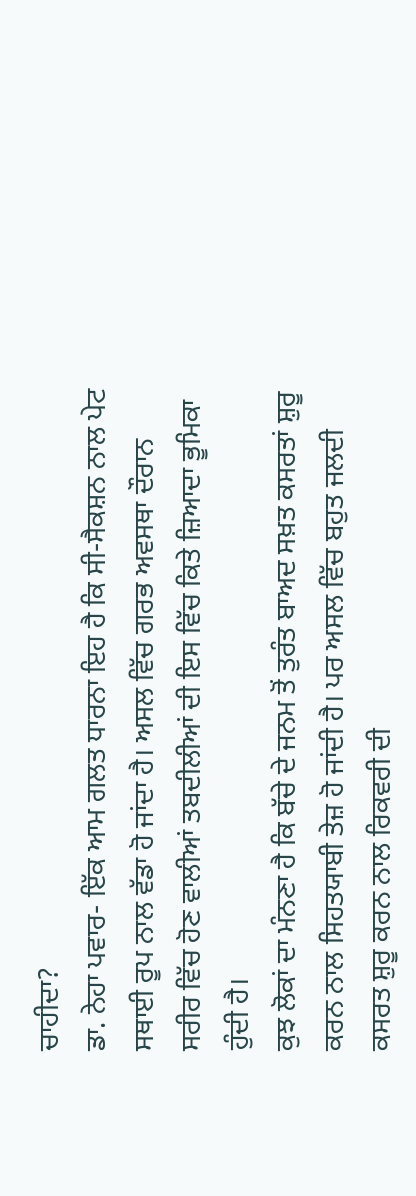ਚਾਹੀਦਾ?
ਡਾ. ਨੇਹਾ ਪਵਾਰ- ਇੱਕ ਆਮ ਗਲਤ ਧਾਰਨਾ ਇਹ ਹੈ ਕਿ ਸੀ-ਸੈਕਸ਼ਨ ਨਾਲ ਪੇਟ ਸਥਾਈ ਰੂਪ ਨਾਲ ਵੱਡਾ ਹੋ ਜਾਂਦਾ ਹੈ। ਅਸਲ ਵਿੱਚ ਗਰਭ ਅਵਸਥਾ ਦੌਰਾਨ ਸਰੀਰ ਵਿੱਚ ਹੋਣ ਵਾਲੀਆਂ ਤਬਦੀਲੀਆਂ ਦੀ ਇਸ ਵਿੱਚ ਕਿਤੇ ਜ਼ਿਆਦਾ ਭੂਮਿਕਾ ਹੁੰਦੀ ਹੈ।
ਕੁਝ ਲੋਕਾਂ ਦਾ ਮੰਨਣਾ ਹੈ ਕਿ ਬੱਚੇ ਦੇ ਜਨਮ ਤੋਂ ਤੁਰੰਤ ਬਾਅਦ ਸਖ਼ਤ ਕਸਰਤਾਂ ਸ਼ੁਰੂ ਕਰਨ ਨਾਲ ਸਿਹਤਯਾਬੀ ਤੇਜ਼ ਹੋ ਜਾਂਦੀ ਹੈ। ਪਰ ਅਸਲ ਵਿੱਚ ਬਹੁਤ ਜਲਦੀ ਕਸਰਤ ਸ਼ੁਰੂ ਕਰਨ ਨਾਲ ਰਿਕਵਰੀ ਦੀ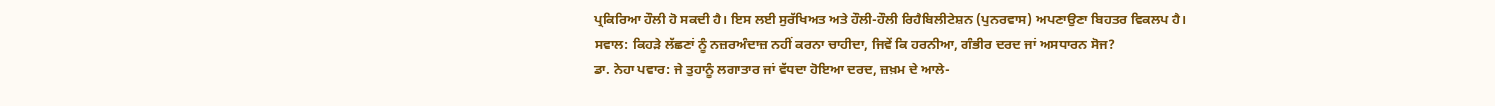ਪ੍ਰਕਿਰਿਆ ਹੌਲੀ ਹੋ ਸਕਦੀ ਹੈ। ਇਸ ਲਈ ਸੁਰੱਖਿਅਤ ਅਤੇ ਹੌਲੀ-ਹੌਲੀ ਰਿਹੈਬਿਲੀਟੇਸ਼ਨ (ਪੁਨਰਵਾਸ) ਅਪਣਾਉਣਾ ਬਿਹਤਰ ਵਿਕਲਪ ਹੈ।
ਸਵਾਲ: ਕਿਹੜੇ ਲੱਛਣਾਂ ਨੂੰ ਨਜ਼ਰਅੰਦਾਜ਼ ਨਹੀਂ ਕਰਨਾ ਚਾਹੀਦਾ, ਜਿਵੇਂ ਕਿ ਹਰਨੀਆ, ਗੰਭੀਰ ਦਰਦ ਜਾਂ ਅਸਧਾਰਨ ਸੋਜ?
ਡਾ. ਨੇਹਾ ਪਵਾਰ: ਜੇ ਤੁਹਾਨੂੰ ਲਗਾਤਾਰ ਜਾਂ ਵੱਧਦਾ ਹੋਇਆ ਦਰਦ, ਜ਼ਖ਼ਮ ਦੇ ਆਲੇ-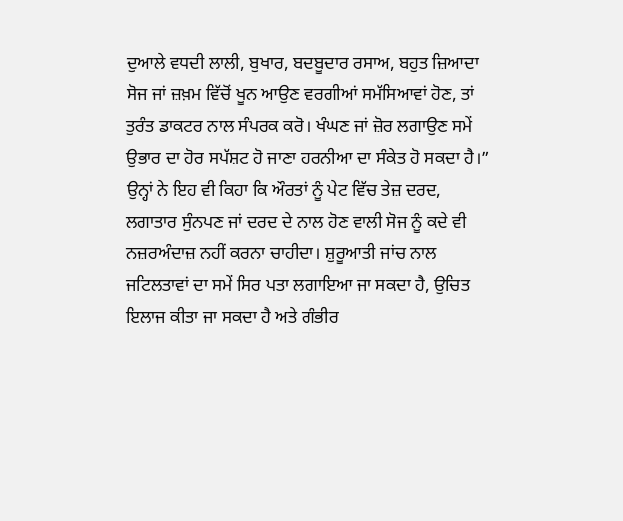ਦੁਆਲੇ ਵਧਦੀ ਲਾਲੀ, ਬੁਖਾਰ, ਬਦਬੂਦਾਰ ਰਸਾਅ, ਬਹੁਤ ਜ਼ਿਆਦਾ ਸੋਜ ਜਾਂ ਜ਼ਖ਼ਮ ਵਿੱਚੋਂ ਖੂਨ ਆਉਣ ਵਰਗੀਆਂ ਸਮੱਸਿਆਵਾਂ ਹੋਣ, ਤਾਂ ਤੁਰੰਤ ਡਾਕਟਰ ਨਾਲ ਸੰਪਰਕ ਕਰੋ। ਖੰਘਣ ਜਾਂ ਜ਼ੋਰ ਲਗਾਉਣ ਸਮੇਂ ਉਭਾਰ ਦਾ ਹੋਰ ਸਪੱਸ਼ਟ ਹੋ ਜਾਣਾ ਹਰਨੀਆ ਦਾ ਸੰਕੇਤ ਹੋ ਸਕਦਾ ਹੈ।”
ਉਨ੍ਹਾਂ ਨੇ ਇਹ ਵੀ ਕਿਹਾ ਕਿ ਔਰਤਾਂ ਨੂੰ ਪੇਟ ਵਿੱਚ ਤੇਜ਼ ਦਰਦ, ਲਗਾਤਾਰ ਸੁੰਨਪਣ ਜਾਂ ਦਰਦ ਦੇ ਨਾਲ ਹੋਣ ਵਾਲੀ ਸੋਜ ਨੂੰ ਕਦੇ ਵੀ ਨਜ਼ਰਅੰਦਾਜ਼ ਨਹੀਂ ਕਰਨਾ ਚਾਹੀਦਾ। ਸ਼ੁਰੂਆਤੀ ਜਾਂਚ ਨਾਲ ਜਟਿਲਤਾਵਾਂ ਦਾ ਸਮੇਂ ਸਿਰ ਪਤਾ ਲਗਾਇਆ ਜਾ ਸਕਦਾ ਹੈ, ਉਚਿਤ ਇਲਾਜ ਕੀਤਾ ਜਾ ਸਕਦਾ ਹੈ ਅਤੇ ਗੰਭੀਰ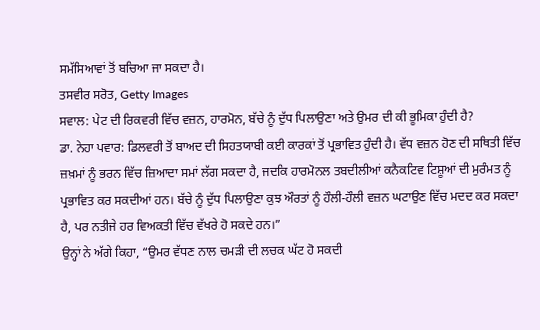ਸਮੱਸਿਆਵਾਂ ਤੋਂ ਬਚਿਆ ਜਾ ਸਕਦਾ ਹੈ।
ਤਸਵੀਰ ਸਰੋਤ, Getty Images
ਸਵਾਲ: ਪੇਟ ਦੀ ਰਿਕਵਰੀ ਵਿੱਚ ਵਜ਼ਨ, ਹਾਰਮੋਨ, ਬੱਚੇ ਨੂੰ ਦੁੱਧ ਪਿਲਾਉਣਾ ਅਤੇ ਉਮਰ ਦੀ ਕੀ ਭੂਮਿਕਾ ਹੁੰਦੀ ਹੈ?
ਡਾ. ਨੇਹਾ ਪਵਾਰ: ਡਿਲਵਰੀ ਤੋਂ ਬਾਅਦ ਦੀ ਸਿਹਤਯਾਬੀ ਕਈ ਕਾਰਕਾਂ ਤੋਂ ਪ੍ਰਭਾਵਿਤ ਹੁੰਦੀ ਹੈ। ਵੱਧ ਵਜ਼ਨ ਹੋਣ ਦੀ ਸਥਿਤੀ ਵਿੱਚ ਜ਼ਖ਼ਮਾਂ ਨੂੰ ਭਰਨ ਵਿੱਚ ਜ਼ਿਆਦਾ ਸਮਾਂ ਲੱਗ ਸਕਦਾ ਹੈ, ਜਦਕਿ ਹਾਰਮੋਨਲ ਤਬਦੀਲੀਆਂ ਕਨੈਕਟਿਵ ਟਿਸ਼ੂਆਂ ਦੀ ਮੁਰੰਮਤ ਨੂੰ ਪ੍ਰਭਾਵਿਤ ਕਰ ਸਕਦੀਆਂ ਹਨ। ਬੱਚੇ ਨੂੰ ਦੁੱਧ ਪਿਲਾਉਣਾ ਕੁਝ ਔਰਤਾਂ ਨੂੰ ਹੌਲੀ-ਹੌਲੀ ਵਜ਼ਨ ਘਟਾਉਣ ਵਿੱਚ ਮਦਦ ਕਰ ਸਕਦਾ ਹੈ, ਪਰ ਨਤੀਜੇ ਹਰ ਵਿਅਕਤੀ ਵਿੱਚ ਵੱਖਰੇ ਹੋ ਸਕਦੇ ਹਨ।”
ਉਨ੍ਹਾਂ ਨੇ ਅੱਗੇ ਕਿਹਾ, “ਉਮਰ ਵੱਧਣ ਨਾਲ ਚਮੜੀ ਦੀ ਲਚਕ ਘੱਟ ਹੋ ਸਕਦੀ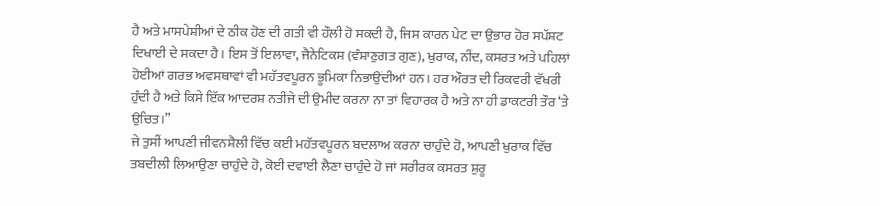ਹੈ ਅਤੇ ਮਾਸਪੇਸ਼ੀਆਂ ਦੇ ਠੀਕ ਹੋਣ ਦੀ ਗਤੀ ਵੀ ਹੌਲੀ ਹੋ ਸਕਦੀ ਹੈ, ਜਿਸ ਕਾਰਨ ਪੇਟ ਦਾ ਉਭਾਰ ਹੋਰ ਸਪੱਸ਼ਟ ਦਿਖਾਈ ਦੇ ਸਕਦਾ ਹੈ। ਇਸ ਤੋਂ ਇਲਾਵਾ, ਜੈਨੇਟਿਕਸ (ਵੰਸ਼ਾਣੁਗਤ ਗੁਣ), ਖੁਰਾਕ, ਨੀਂਦ, ਕਸਰਤ ਅਤੇ ਪਹਿਲਾਂ ਹੋਈਆਂ ਗਰਭ ਅਵਸਥਾਵਾਂ ਵੀ ਮਹੱਤਵਪੂਰਨ ਭੂਮਿਕਾ ਨਿਭਾਉਂਦੀਆਂ ਹਨ। ਹਰ ਔਰਤ ਦੀ ਰਿਕਵਰੀ ਵੱਖਰੀ ਹੁੰਦੀ ਹੈ ਅਤੇ ਕਿਸੇ ਇੱਕ ਆਦਰਸ਼ ਨਤੀਜੇ ਦੀ ਉਮੀਦ ਕਰਨਾ ਨਾ ਤਾਂ ਵਿਹਾਰਕ ਹੈ ਅਤੇ ਨਾ ਹੀ ਡਾਕਟਰੀ ਤੌਰ ‘ਤੇ ਉਚਿਤ।”
ਜੇ ਤੁਸੀਂ ਆਪਣੀ ਜੀਵਨਸ਼ੈਲੀ ਵਿੱਚ ਕਈ ਮਹੱਤਵਪੂਰਨ ਬਦਲਾਅ ਕਰਨਾ ਚਾਹੁੰਦੇ ਹੋ, ਆਪਣੀ ਖੁਰਾਕ ਵਿੱਚ ਤਬਦੀਲੀ ਲਿਆਉਣਾ ਚਾਹੁੰਦੇ ਹੋ, ਕੋਈ ਦਵਾਈ ਲੈਣਾ ਚਾਹੁੰਦੇ ਹੋ ਜਾਂ ਸਰੀਰਕ ਕਸਰਤ ਸ਼ੁਰੂ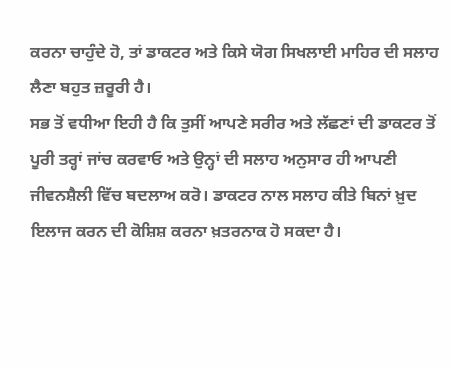ਕਰਨਾ ਚਾਹੁੰਦੇ ਹੋ, ਤਾਂ ਡਾਕਟਰ ਅਤੇ ਕਿਸੇ ਯੋਗ ਸਿਖਲਾਈ ਮਾਹਿਰ ਦੀ ਸਲਾਹ ਲੈਣਾ ਬਹੁਤ ਜ਼ਰੂਰੀ ਹੈ।
ਸਭ ਤੋਂ ਵਧੀਆ ਇਹੀ ਹੈ ਕਿ ਤੁਸੀਂ ਆਪਣੇ ਸਰੀਰ ਅਤੇ ਲੱਛਣਾਂ ਦੀ ਡਾਕਟਰ ਤੋਂ ਪੂਰੀ ਤਰ੍ਹਾਂ ਜਾਂਚ ਕਰਵਾਓ ਅਤੇ ਉਨ੍ਹਾਂ ਦੀ ਸਲਾਹ ਅਨੁਸਾਰ ਹੀ ਆਪਣੀ ਜੀਵਨਸ਼ੈਲੀ ਵਿੱਚ ਬਦਲਾਅ ਕਰੋ। ਡਾਕਟਰ ਨਾਲ ਸਲਾਹ ਕੀਤੇ ਬਿਨਾਂ ਖ਼ੁਦ ਇਲਾਜ ਕਰਨ ਦੀ ਕੋਸ਼ਿਸ਼ ਕਰਨਾ ਖ਼ਤਰਨਾਕ ਹੋ ਸਕਦਾ ਹੈ।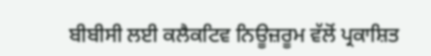ਬੀਬੀਸੀ ਲਈ ਕਲੈਕਟਿਵ ਨਿਊਜ਼ਰੂਮ ਵੱਲੋਂ ਪ੍ਰਕਾਸ਼ਿਤ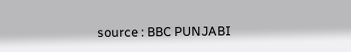source : BBC PUNJABI